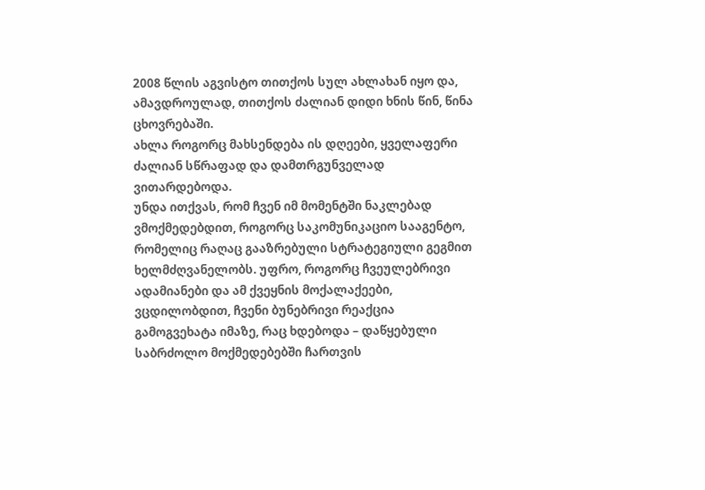2008 წლის აგვისტო თითქოს სულ ახლახან იყო და, ამავდროულად, თითქოს ძალიან დიდი ხნის წინ, წინა ცხოვრებაში.
ახლა როგორც მახსენდება ის დღეები, ყველაფერი ძალიან სწრაფად და დამთრგუნველად ვითარდებოდა.
უნდა ითქვას, რომ ჩვენ იმ მომენტში ნაკლებად ვმოქმედებდით, როგორც საკომუნიკაციო სააგენტო, რომელიც რაღაც გააზრებული სტრატეგიული გეგმით ხელმძღვანელობს. უფრო, როგორც ჩვეულებრივი ადამიანები და ამ ქვეყნის მოქალაქეები, ვცდილობდით, ჩვენი ბუნებრივი რეაქცია გამოგვეხატა იმაზე, რაც ხდებოდა – დაწყებული საბრძოლო მოქმედებებში ჩართვის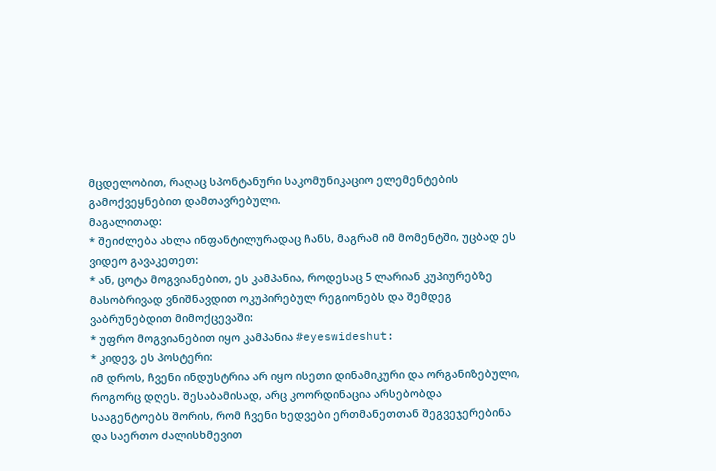მცდელობით, რაღაც სპონტანური საკომუნიკაციო ელემენტების გამოქვეყნებით დამთავრებული.
მაგალითად:
* შეიძლება ახლა ინფანტილურადაც ჩანს, მაგრამ იმ მომენტში, უცბად ეს ვიდეო გავაკეთეთ:
* ან, ცოტა მოგვიანებით, ეს კამპანია, როდესაც 5 ლარიან კუპიურებზე მასობრივად ვნიშნავდით ოკუპირებულ რეგიონებს და შემდეგ ვაბრუნებდით მიმოქცევაში:
* უფრო მოგვიანებით იყო კამპანია #eyeswideshut:
* კიდევ, ეს პოსტერი:
იმ დროს, ჩვენი ინდუსტრია არ იყო ისეთი დინამიკური და ორგანიზებული, როგორც დღეს. შესაბამისად, არც კოორდინაცია არსებობდა სააგენტოებს შორის, რომ ჩვენი ხედვები ერთმანეთთან შეგვეჯერებინა და საერთო ძალისხმევით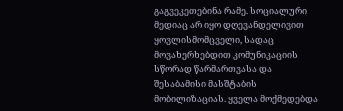გაგვეკეთებინა რამე. სოციალური მედიაც არ იყო დღევანდელივით ყოვლისმომცველი, სადაც მოვახერხებდით კომუნიკაციის სწორად წარმართვასა და შესაბამისი მასშტაბის მობილიზაციას. ყველა მოქმედებდა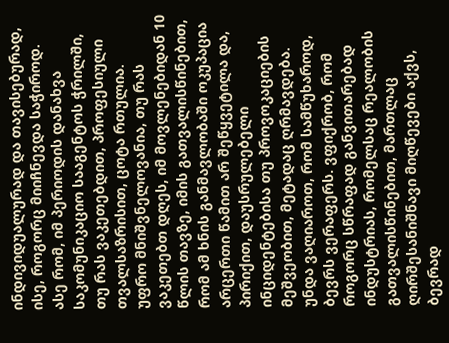ინდივიდუალურად და თავისებურად, ისე, როგორც მიიჩნევდა საჭიროდ. ასე რომ, იმ პერიოდის დანახვა საკომუნიკაციო სააგენტოს ჭრილში, თუ რას ვაკეთებდით, პროფესიული თვალსაზრისით, ცოტა რთულია.
უფრო მნიშვნელოვანია, თუ რას ვაკეთებთ დღეს, იმ მოვლენებიდან 10 წლის თავზე, იმის გათვალისწინებით, რომ ამ ხნის განმავლობაში ოკუპაცია არცერთი წამით არ შეწყვეტილა და, პირიქით, დაუსრულებელი ინციდენტებისა თუ პროვოკაციების მეშვეობით, მეტადაც ღრმავდება.
უნდა ვაღიაროთ, რომ სამწუხაროდ, ბევრს ვერაფერს. ვფიქრობ, რომ როგორც სწრაფად განვითარებად ინდუსტრიას, რომელსაც რეალობის გათვალისწინებით, მართლაც ღირშესანიშნავი მიღწევები აქვს, ბევრად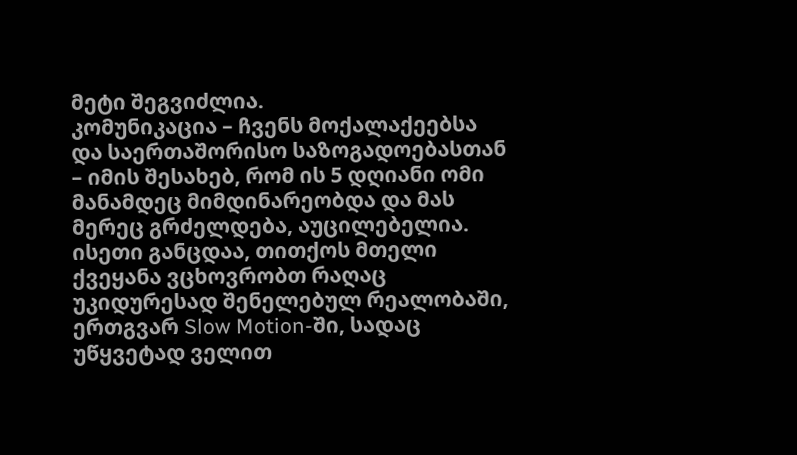მეტი შეგვიძლია.
კომუნიკაცია – ჩვენს მოქალაქეებსა და საერთაშორისო საზოგადოებასთან – იმის შესახებ, რომ ის 5 დღიანი ომი მანამდეც მიმდინარეობდა და მას მერეც გრძელდება, აუცილებელია.
ისეთი განცდაა, თითქოს მთელი ქვეყანა ვცხოვრობთ რაღაც უკიდურესად შენელებულ რეალობაში, ერთგვარ Slow Motion-ში, სადაც უწყვეტად ველით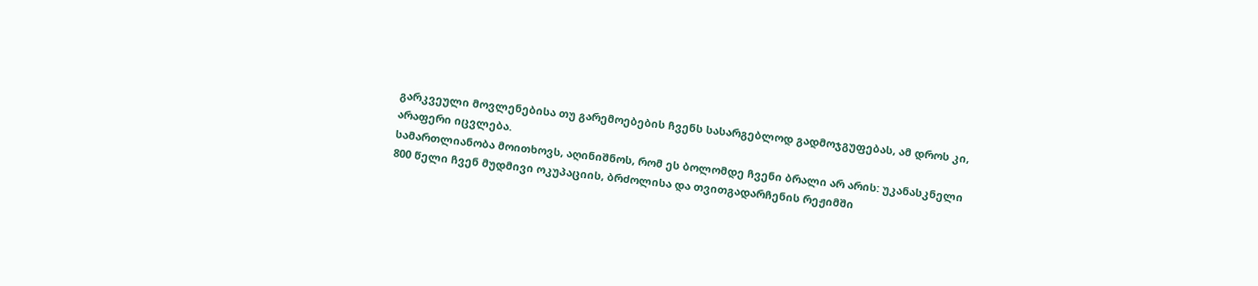გარკვეული მოვლენებისა თუ გარემოებების ჩვენს სასარგებლოდ გადმოჯგუფებას, ამ დროს კი, არაფერი იცვლება.
სამართლიანობა მოითხოვს, აღინიშნოს, რომ ეს ბოლომდე ჩვენი ბრალი არ არის: უკანასკნელი 800 წელი ჩვენ მუდმივი ოკუპაციის, ბრძოლისა და თვითგადარჩენის რეჟიმში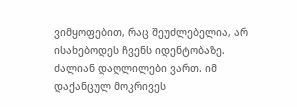ვიმყოფებით, რაც შეუძლებელია, არ ისახებოდეს ჩვენს იდენტობაზე. ძალიან დაღლილები ვართ. იმ დაქანცულ მოკრივეს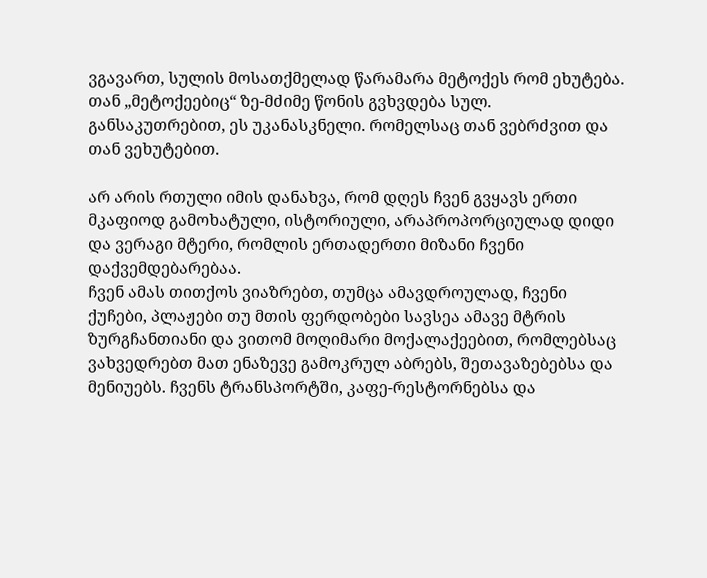ვგავართ, სულის მოსათქმელად წარამარა მეტოქეს რომ ეხუტება. თან „მეტოქეებიც“ ზე-მძიმე წონის გვხვდება სულ. განსაკუთრებით, ეს უკანასკნელი. რომელსაც თან ვებრძვით და თან ვეხუტებით.

არ არის რთული იმის დანახვა, რომ დღეს ჩვენ გვყავს ერთი მკაფიოდ გამოხატული, ისტორიული, არაპროპორციულად დიდი და ვერაგი მტერი, რომლის ერთადერთი მიზანი ჩვენი დაქვემდებარებაა.
ჩვენ ამას თითქოს ვიაზრებთ, თუმცა ამავდროულად, ჩვენი ქუჩები, პლაჟები თუ მთის ფერდობები სავსეა ამავე მტრის ზურგჩანთიანი და ვითომ მოღიმარი მოქალაქეებით, რომლებსაც ვახვედრებთ მათ ენაზევე გამოკრულ აბრებს, შეთავაზებებსა და მენიუებს. ჩვენს ტრანსპორტში, კაფე-რესტორნებსა და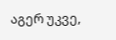აგერ უკვე,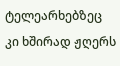ტელეარხებზეც კი ხშირად ჟღერს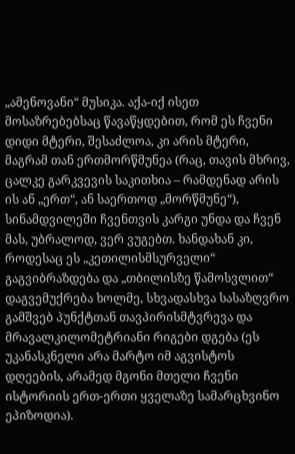„ამენოვანი“ მუსიკა. აქა-იქ ისეთ მოსაზრებებსაც წავაწყდებით, რომ ეს ჩვენი დიდი მტერი, შესაძლოა, კი არის მტერი, მაგრამ თან ერთმორწმუნეა (რაც, თავის მხრივ, ცალკე გარკვევის საკითხია – რამდენად არის ის ან „ერთ“, ან საერთოდ „მორწმუნე“), სინამდვილეში ჩვენთვის კარგი უნდა და ჩვენ მას, უბრალოდ, ვერ ვუგებთ. ხანდახან კი, როდესაც ეს „კეთილისმსურველი“ გაგვიბრაზდება და „თბილისზე წამოსვლით“ დაგვემუქრება ხოლმე, სხვადასხვა სასაზღვრო გამშვებ პუნქტთან თავპირისმტვრევა და მრავალკილომეტრიანი რიგები დგება (ეს უკანასკნელი არა მარტო იმ აგვისტოს დღეების, არამედ მგონი მთელი ჩვენი ისტორიის ერთ-ერთი ყველაზე სამარცხვინო ეპიზოდია).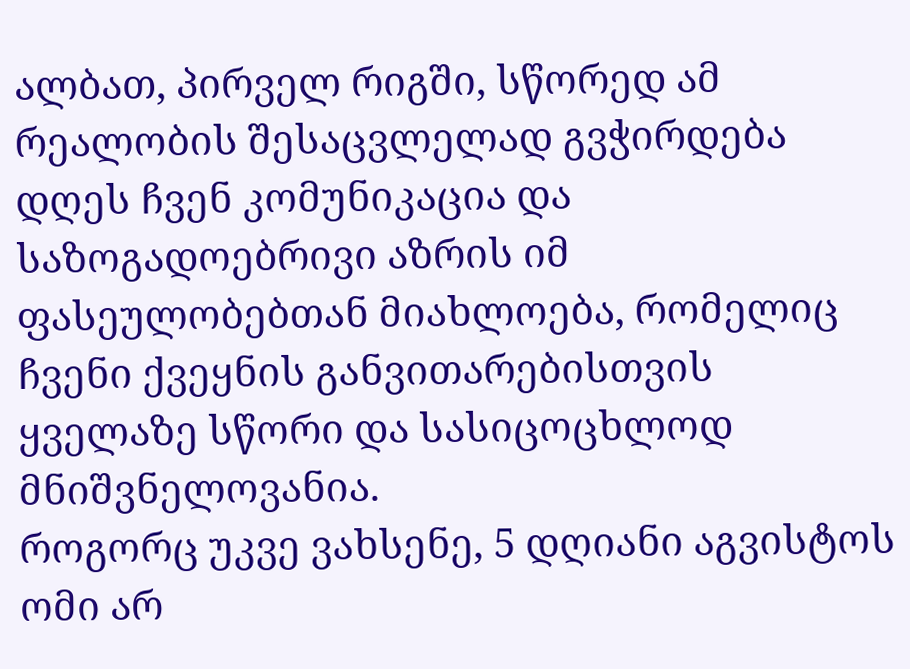ალბათ, პირველ რიგში, სწორედ ამ რეალობის შესაცვლელად გვჭირდება დღეს ჩვენ კომუნიკაცია და საზოგადოებრივი აზრის იმ ფასეულობებთან მიახლოება, რომელიც ჩვენი ქვეყნის განვითარებისთვის ყველაზე სწორი და სასიცოცხლოდ მნიშვნელოვანია.
როგორც უკვე ვახსენე, 5 დღიანი აგვისტოს ომი არ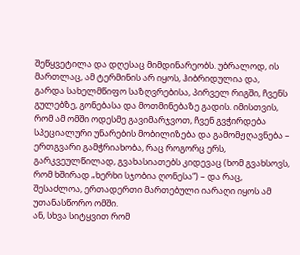შეწყვეტილა და დღესაც მიმდინარეობს. უბრალოდ, ის მართლაც, ამ ტერმინის არ იყოს, ჰიბრიდულია და, გარდა სახელმწიფო საზღვრებისა, პირველ რიგში, ჩვენს გულებზე, გონებასა და მოთმინებაზე გადის. იმისთვის, რომ ამ ომში ოდესმე გავიმარჯვოთ, ჩვენ გვჭირდება სპეციალური უნარების მობილიზება და გამომჟღავნება – ერთგვარი გამჭრიახობა, რაც როგორც ერს, გარკვეულწილად, გვახასიათებს კიდევაც (ხომ გვახსოვს, რომ ხშირად „ხერხი სჯობია ღონესა“) – და რაც, შესაძლოა, ერთადერთი მართებული იარაღი იყოს ამ უთანასწორო ომში.
ან, სხვა სიტყვით რომ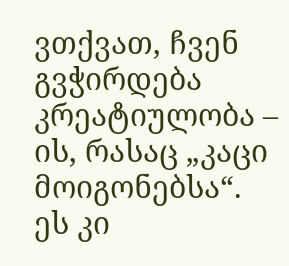ვთქვათ, ჩვენ გვჭირდება კრეატიულობა – ის, რასაც „კაცი მოიგონებსა“.
ეს კი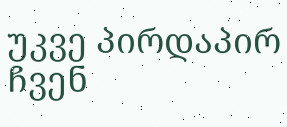უკვე პირდაპირ ჩვენ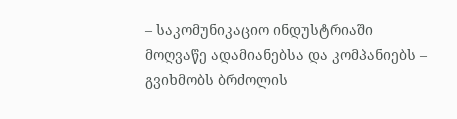– საკომუნიკაციო ინდუსტრიაში მოღვაწე ადამიანებსა და კომპანიებს – გვიხმობს ბრძოლის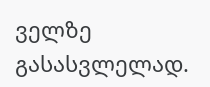ველზე გასასვლელად.